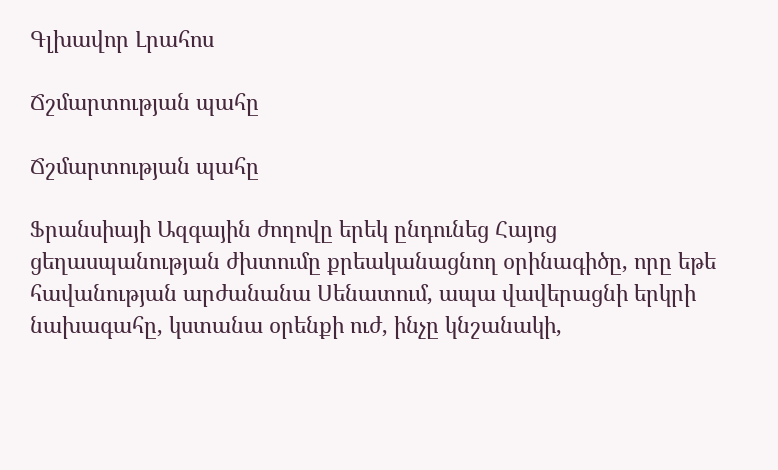Գլխավոր Լրահոս

Ճշմարտության պահը

Ճշմարտության պահը

Ֆրանսիայի Ազգային ժողովը երեկ ընդունեց Հայոց ցեղասպանության ժխտումը քրեականացնող օրինագիծը, որը եթե հավանության արժանանա Սենատում, ապա վավերացնի երկրի նախագահը, կստանա օրենքի ուժ, ինչը կնշանակի,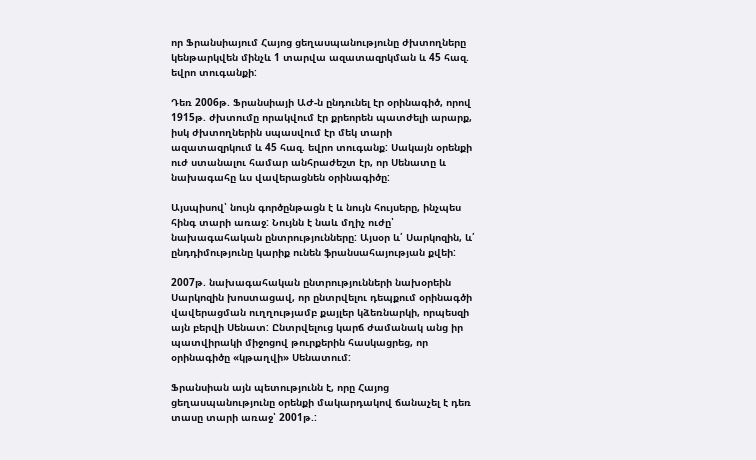որ Ֆրանսիայում Հայոց ցեղասպանությունը ժխտողները կենթարկվեն մինչև 1 տարվա ազատազրկման և 45 հազ. եվրո տուգանքի:

Դեռ 2006թ. Ֆրանսիայի ԱԺ-ն ընդունել էր օրինագիծ, որով 1915թ. ժխտումը որակվում էր քրեորեն պատժելի արարք, իսկ ժխտողներին սպասվում էր մեկ տարի ազատազրկում և 45 հազ. եվրո տուգանք: Սակայն օրենքի ուժ ստանալու համար անհրաժեշտ էր, որ Սենատը և նախագահը ևս վավերացնեն օրինագիծը:

Այսպիսով՝ նույն գործընթացն է և նույն հույսերը, ինչպես հինգ տարի առաջ: Նույնն է նաև մղիչ ուժը՝ նախագահական ընտրությունները: Այսօր և՛ Սարկոզին, և՛ ընդդիմությունը կարիք ունեն ֆրանսահայության քվեի:

2007թ. նախագահական ընտրությունների նախօրեին Սարկոզին խոստացավ, որ ընտրվելու դեպքում օրինագծի վավերացման ուղղությամբ քայլեր կձեռնարկի, որպեսզի այն բերվի Սենատ: Ընտրվելուց կարճ ժամանակ անց իր պատվիրակի միջոցով թուրքերին հասկացրեց, որ օրինագիծը «կթաղվի» Սենատում:

Ֆրանսիան այն պետությունն է, որը Հայոց ցեղասպանությունը օրենքի մակարդակով ճանաչել է դեռ տասը տարի առաջ՝ 2001թ.: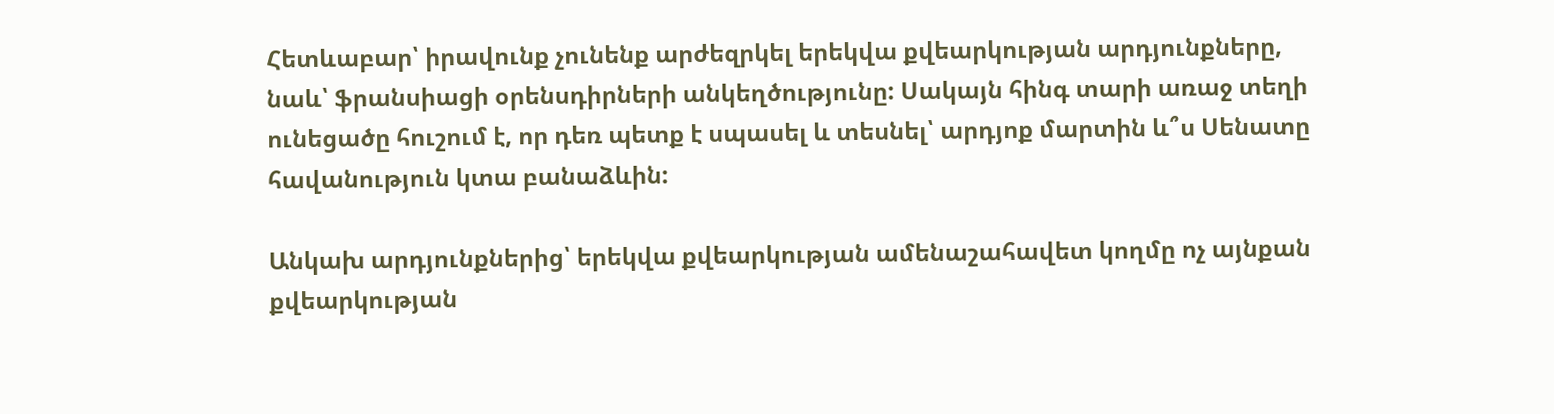Հետևաբար՝ իրավունք չունենք արժեզրկել երեկվա քվեարկության արդյունքները, նաև՝ ֆրանսիացի օրենսդիրների անկեղծությունը: Սակայն հինգ տարի առաջ տեղի ունեցածը հուշում է, որ դեռ պետք է սպասել և տեսնել՝ արդյոք մարտին և՞ս Սենատը հավանություն կտա բանաձևին:

Անկախ արդյունքներից՝ երեկվա քվեարկության ամենաշահավետ կողմը ոչ այնքան քվեարկության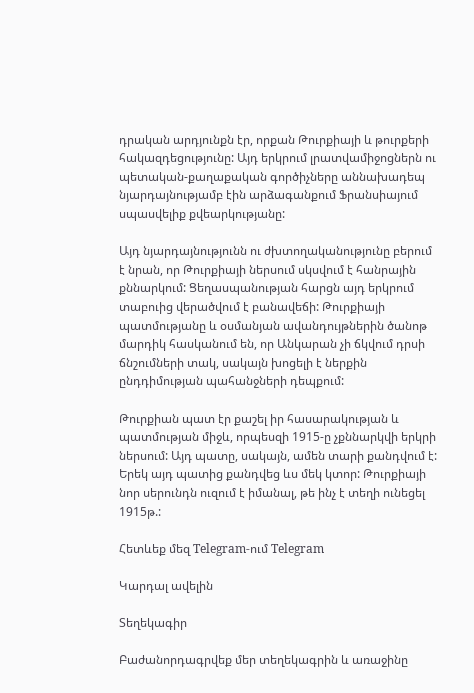դրական արդյունքն էր, որքան Թուրքիայի և թուրքերի հակազդեցությունը: Այդ երկրում լրատվամիջոցներն ու պետական-քաղաքական գործիչները աննախադեպ նյարդայնությամբ էին արձագանքում Ֆրանսիայում սպասվելիք քվեարկությանը:

Այդ նյարդայնությունն ու ժխտողականությունը բերում է նրան, որ Թուրքիայի ներսում սկսվում է հանրային քննարկում: Ցեղասպանության հարցն այդ երկրում տաբուից վերածվում է բանավեճի: Թուրքիայի պատմությանը և օսմանյան ավանդույթներին ծանոթ մարդիկ հասկանում են, որ Անկարան չի ճկվում դրսի ճնշումների տակ, սակայն խոցելի է ներքին ընդդիմության պահանջների դեպքում:

Թուրքիան պատ էր քաշել իր հասարակության և պատմության միջև, որպեսզի 1915-ը չքննարկվի երկրի ներսում: Այդ պատը, սակայն, ամեն տարի քանդվում է: Երեկ այդ պատից քանդվեց ևս մեկ կտոր: Թուրքիայի նոր սերունդն ուզում է իմանալ, թե ինչ է տեղի ունեցել 1915թ.:

Հետևեք մեզ Telegram-ում Telegram

Կարդալ ավելին

Տեղեկագիր

Բաժանորդագրվեք մեր տեղեկագրին և առաջինը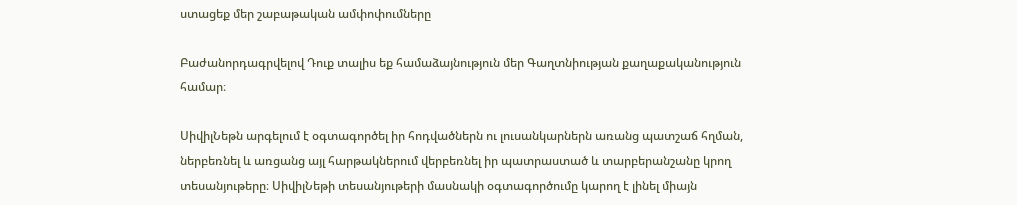ստացեք մեր շաբաթական ամփոփումները

Բաժանորդագրվելով Դուք տալիս եք համաձայնություն մեր Գաղտնիության քաղաքականություն համար։

ՍիվիլՆեթն արգելում է օգտագործել իր հոդվածներն ու լուսանկարներն առանց պատշաճ հղման, ներբեռնել և առցանց այլ հարթակներում վերբեռնել իր պատրաստած և տարբերանշանը կրող տեսանյութերը։ ՍիվիլՆեթի տեսանյութերի մասնակի օգտագործումը կարող է լինել միայն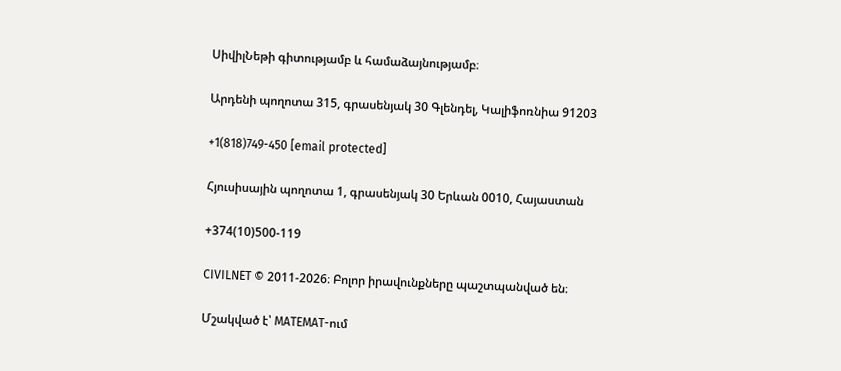ՍիվիլՆեթի գիտությամբ և համաձայնությամբ։

Արդենի պողոտա 315, գրասենյակ 30 Գլենդել, Կալիֆոռնիա 91203

+1(818)749-450 [email protected]

Հյուսիսային պողոտա 1, գրասենյակ 30 Երևան 0010, Հայաստան

+374(10)500-119

CIVILNET © 2011-2026։ Բոլոր իրավունքները պաշտպանված են։

Մշակված է՝ MATEMAT-ում